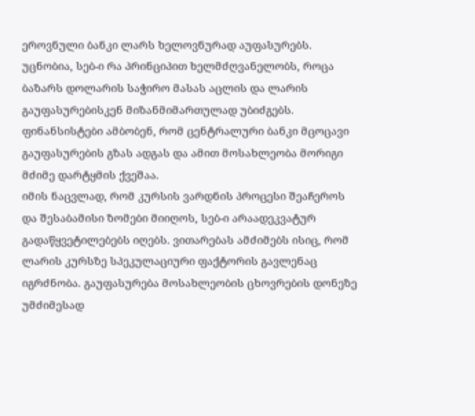ეროვნული ბანკი ლარს ხელოვნურად აუფასურებს. უცნობია, სებ-ი რა პრინციპით ხელმძღვანელობს, როცა ბაზარს დოლარის საჭირო მასას აცლის და ლარის გაუფასურებისკენ მიზანმიმართულად უბიძგებს. ფინანსისტები ამბობენ, რომ ცენტრალური ბანკი მცოცავი გაუფასურების გზას ადგას და ამით მოსახლეობა მორიგი მძიმე დარტყმის ქვეშაა.
იმის ნაცვლად, რომ კურსის ვარდნის პროცესი შეაჩეროს და შესაბამისი ზომები მიიღოს, სებ-ი არაადეკვატურ გადაწყვეტილებებს იღებს. ვითარებას ამძიმებს ისიც, რომ ლარის კურსზე სპეკულაციური ფაქტორის გავლენაც იგრძნობა. გაუფასურება მოსახლეობის ცხოვრების დონეზე უმძიმესად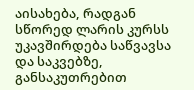აისახება, რადგან სწორედ ლარის კურსს უკავშირდება საწვავსა და საკვებზე, განსაკუთრებით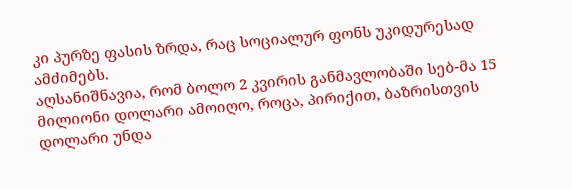კი პურზე ფასის ზრდა, რაც სოციალურ ფონს უკიდურესად ამძიმებს.
აღსანიშნავია, რომ ბოლო 2 კვირის განმავლობაში სებ-მა 15 მილიონი დოლარი ამოიღო, როცა, პირიქით, ბაზრისთვის დოლარი უნდა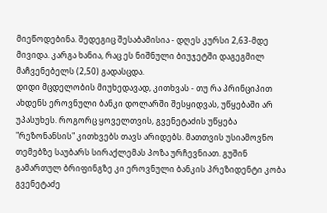მიეწოდებინა. შედეგიც შესაბამისია - დღეს კურსი 2,63-მდე მივიდა. კარგა ხანია, რაც ეს ნიშნული ბიუჯეტში დაგეგმილ მაჩვენებელს (2,50) გადასცდა.
დიდი მცდელობის მიუხედავად, კითხვას - თუ რა პრინციპით ახდენს ეროვნული ბანკი დოლარში შესყიდვას, უწყებაში არ უპასუხეს. როგორც ყოველთვის, გვენეტაძის უწყება "რეზონანსის" კითხვებს თავს არიდებს. მათთვის უსიამოვნო თემებზე საუბარს სირაქლემას პოზა ურჩევნიათ. გუშინ გამართულ ბრიფინგზე კი ეროვნული ბანკის პრეზიდენტი კობა გვენეტაძე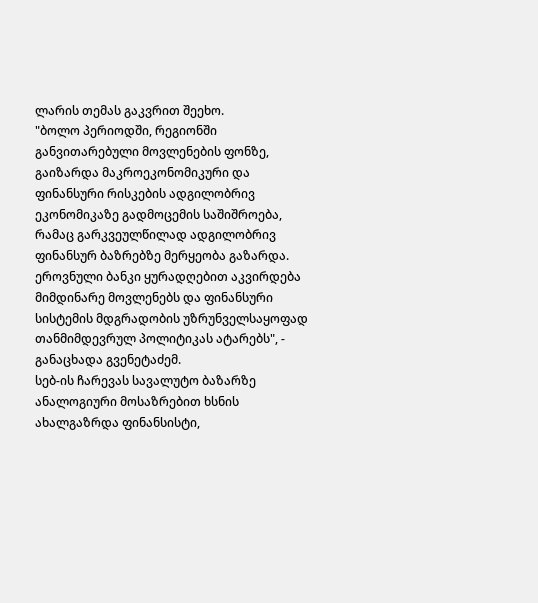ლარის თემას გაკვრით შეეხო.
"ბოლო პერიოდში, რეგიონში განვითარებული მოვლენების ფონზე, გაიზარდა მაკროეკონომიკური და ფინანსური რისკების ადგილობრივ ეკონომიკაზე გადმოცემის საშიშროება, რამაც გარკვეულწილად ადგილობრივ ფინანსურ ბაზრებზე მერყეობა გაზარდა. ეროვნული ბანკი ყურადღებით აკვირდება მიმდინარე მოვლენებს და ფინანსური სისტემის მდგრადობის უზრუნველსაყოფად თანმიმდევრულ პოლიტიკას ატარებს", - განაცხადა გვენეტაძემ.
სებ-ის ჩარევას სავალუტო ბაზარზე ანალოგიური მოსაზრებით ხსნის ახალგაზრდა ფინანსისტი,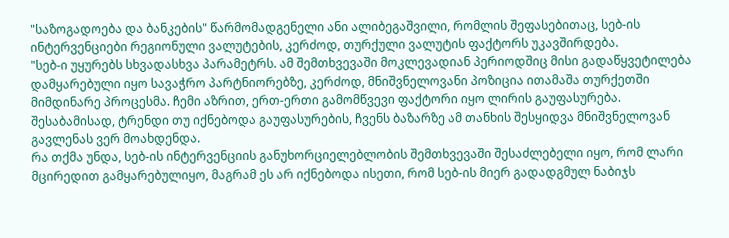"საზოგადოება და ბანკების" წარმომადგენელი ანი ალიბეგაშვილი, რომლის შეფასებითაც, სებ-ის ინტერვენციები რეგიონული ვალუტების, კერძოდ, თურქული ვალუტის ფაქტორს უკავშირდება.
"სებ-ი უყურებს სხვადასხვა პარამეტრს. ამ შემთხვევაში მოკლევადიან პერიოდშიც მისი გადაწყვეტილება დამყარებული იყო სავაჭრო პარტნიორებზე, კერძოდ, მნიშვნელოვანი პოზიცია ითამაშა თურქეთში მიმდინარე პროცესმა. ჩემი აზრით, ერთ-ერთი გამომწვევი ფაქტორი იყო ლირის გაუფასურება. შესაბამისად, ტრენდი თუ იქნებოდა გაუფასურების, ჩვენს ბაზარზე ამ თანხის შესყიდვა მნიშვნელოვან გავლენას ვერ მოახდენდა.
რა თქმა უნდა, სებ-ის ინტერვენციის განუხორციელებლობის შემთხვევაში შესაძლებელი იყო, რომ ლარი მცირედით გამყარებულიყო, მაგრამ ეს არ იქნებოდა ისეთი, რომ სებ-ის მიერ გადადგმულ ნაბიჯს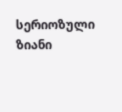სერიოზული ზიანი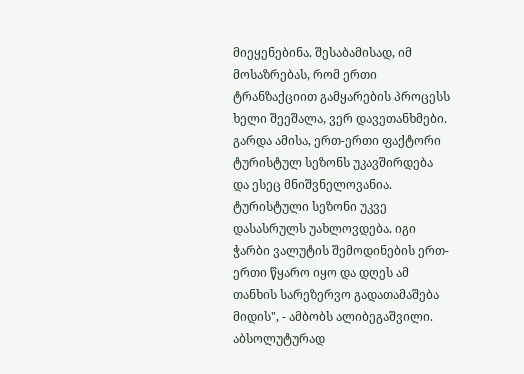მიეყენებინა. შესაბამისად, იმ მოსაზრებას, რომ ერთი ტრანზაქციით გამყარების პროცესს ხელი შეეშალა, ვერ დავეთანხმები.
გარდა ამისა, ერთ-ერთი ფაქტორი ტურისტულ სეზონს უკავშირდება და ესეც მნიშვნელოვანია. ტურისტული სეზონი უკვე დასასრულს უახლოვდება. იგი ჭარბი ვალუტის შემოდინების ერთ-ერთი წყარო იყო და დღეს ამ თანხის სარეზერვო გადათამაშება მიდის", - ამბობს ალიბეგაშვილი.
აბსოლუტურად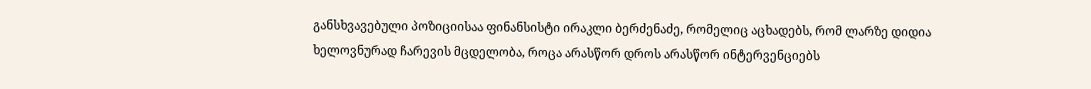განსხვავებული პოზიციისაა ფინანსისტი ირაკლი ბერძენაძე, რომელიც აცხადებს, რომ ლარზე დიდია ხელოვნურად ჩარევის მცდელობა, როცა არასწორ დროს არასწორ ინტერვენციებს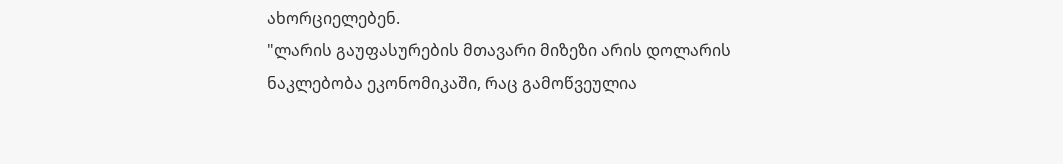ახორციელებენ.
"ლარის გაუფასურების მთავარი მიზეზი არის დოლარის ნაკლებობა ეკონომიკაში, რაც გამოწვეულია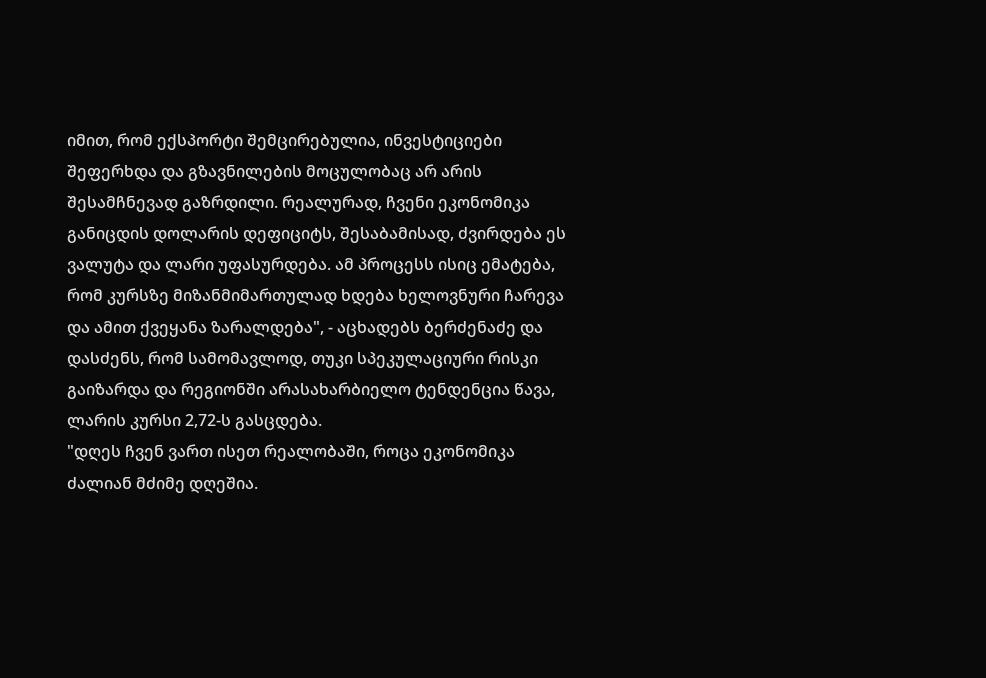იმით, რომ ექსპორტი შემცირებულია, ინვესტიციები შეფერხდა და გზავნილების მოცულობაც არ არის შესამჩნევად გაზრდილი. რეალურად, ჩვენი ეკონომიკა განიცდის დოლარის დეფიციტს, შესაბამისად, ძვირდება ეს ვალუტა და ლარი უფასურდება. ამ პროცესს ისიც ემატება, რომ კურსზე მიზანმიმართულად ხდება ხელოვნური ჩარევა და ამით ქვეყანა ზარალდება", - აცხადებს ბერძენაძე და დასძენს, რომ სამომავლოდ, თუკი სპეკულაციური რისკი გაიზარდა და რეგიონში არასახარბიელო ტენდენცია წავა, ლარის კურსი 2,72-ს გასცდება.
"დღეს ჩვენ ვართ ისეთ რეალობაში, როცა ეკონომიკა ძალიან მძიმე დღეშია.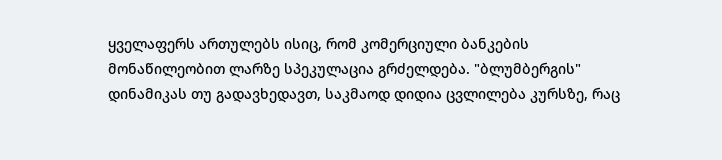ყველაფერს ართულებს ისიც, რომ კომერციული ბანკების მონაწილეობით ლარზე სპეკულაცია გრძელდება. "ბლუმბერგის" დინამიკას თუ გადავხედავთ, საკმაოდ დიდია ცვლილება კურსზე, რაც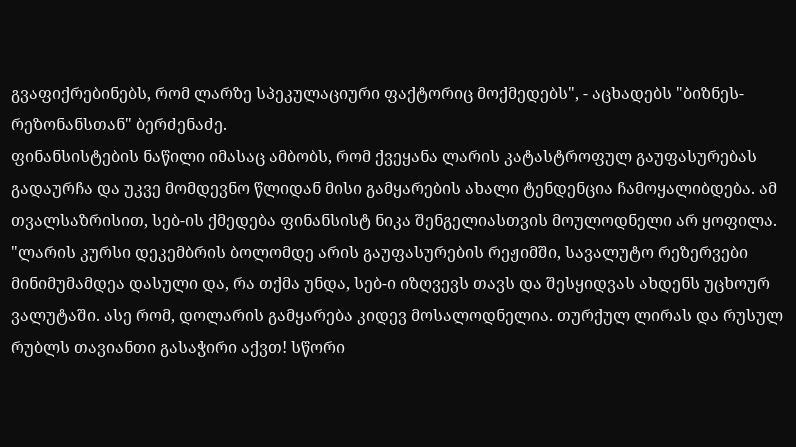გვაფიქრებინებს, რომ ლარზე სპეკულაციური ფაქტორიც მოქმედებს", - აცხადებს "ბიზნეს-რეზონანსთან" ბერძენაძე.
ფინანსისტების ნაწილი იმასაც ამბობს, რომ ქვეყანა ლარის კატასტროფულ გაუფასურებას გადაურჩა და უკვე მომდევნო წლიდან მისი გამყარების ახალი ტენდენცია ჩამოყალიბდება. ამ თვალსაზრისით, სებ-ის ქმედება ფინანსისტ ნიკა შენგელიასთვის მოულოდნელი არ ყოფილა.
"ლარის კურსი დეკემბრის ბოლომდე არის გაუფასურების რეჟიმში, სავალუტო რეზერვები მინიმუმამდეა დასული და, რა თქმა უნდა, სებ-ი იზღვევს თავს და შესყიდვას ახდენს უცხოურ ვალუტაში. ასე რომ, დოლარის გამყარება კიდევ მოსალოდნელია. თურქულ ლირას და რუსულ რუბლს თავიანთი გასაჭირი აქვთ! სწორი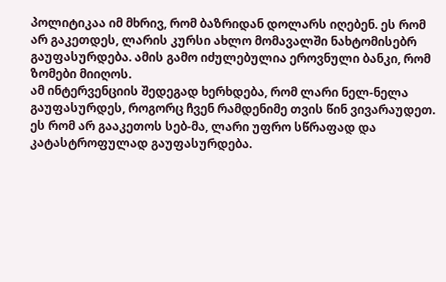პოლიტიკაა იმ მხრივ, რომ ბაზრიდან დოლარს იღებენ. ეს რომ არ გაკეთდეს, ლარის კურსი ახლო მომავალში ნახტომისებრ გაუფასურდება. ამის გამო იძულებულია ეროვნული ბანკი, რომ ზომები მიიღოს.
ამ ინტერვენციის შედეგად ხერხდება, რომ ლარი ნელ-ნელა გაუფასურდეს, როგორც ჩვენ რამდენიმე თვის წინ ვივარაუდეთ. ეს რომ არ გააკეთოს სებ-მა, ლარი უფრო სწრაფად და კატასტროფულად გაუფასურდება.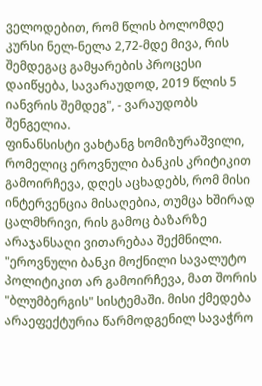ველოდებით, რომ წლის ბოლომდე კურსი ნელ-ნელა 2,72-მდე მივა, რის შემდეგაც გამყარების პროცესი დაიწყება, სავარაუდოდ, 2019 წლის 5 იანვრის შემდეგ", - ვარაუდობს შენგელია.
ფინანსისტი ვახტანგ ხომიზურაშვილი, რომელიც ეროვნული ბანკის კრიტიკით გამოირჩევა, დღეს აცხადებს, რომ მისი ინტერვენცია მისაღებია, თუმცა ხშირად ცალმხრივი, რის გამოც ბაზარზე არაჯანსაღი ვითარებაა შექმნილი.
"ეროვნული ბანკი მოქნილი სავალუტო პოლიტიკით არ გამოირჩევა, მათ შორის "ბლუმბერგის" სისტემაში. მისი ქმედება არაეფექტურია წარმოდგენილ სავაჭრო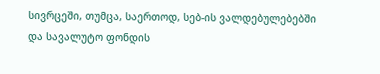სივრცეში, თუმცა, საერთოდ, სებ-ის ვალდებულებებში და სავალუტო ფონდის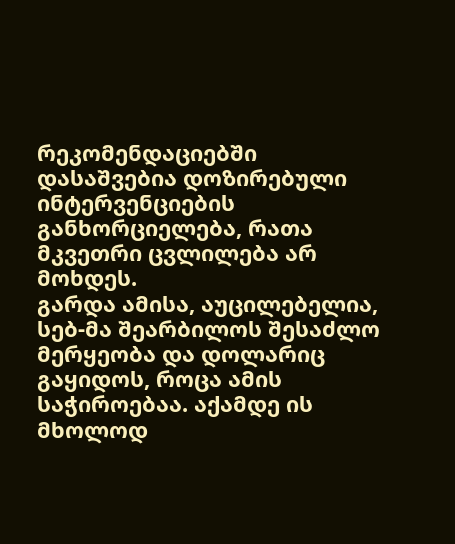რეკომენდაციებში დასაშვებია დოზირებული ინტერვენციების განხორციელება, რათა მკვეთრი ცვლილება არ მოხდეს.
გარდა ამისა, აუცილებელია, სებ-მა შეარბილოს შესაძლო მერყეობა და დოლარიც გაყიდოს, როცა ამის საჭიროებაა. აქამდე ის მხოლოდ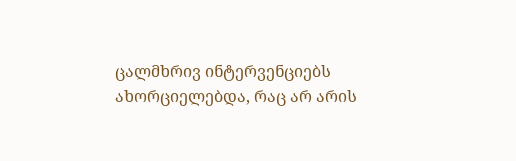ცალმხრივ ინტერვენციებს ახორციელებდა, რაც არ არის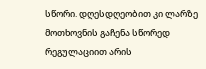სწორი. დღესდღეობით კი ლარზე მოთხოვნის გაჩენა სწორედ რეგულაციით არის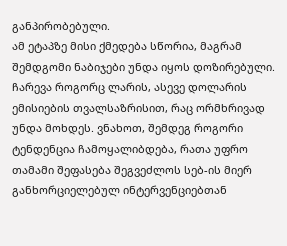განპირობებული.
ამ ეტაპზე მისი ქმედება სწორია, მაგრამ შემდგომი ნაბიჯები უნდა იყოს დოზირებული. ჩარევა როგორც ლარის, ასევე დოლარის ემისიების თვალსაზრისით, რაც ორმხრივად უნდა მოხდეს. ვნახოთ, შემდეგ როგორი ტენდენცია ჩამოყალიბდება, რათა უფრო თამამი შეფასება შეგვეძლოს სებ-ის მიერ განხორციელებულ ინტერვენციებთან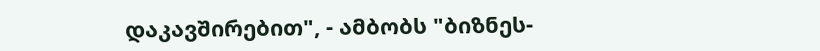დაკავშირებით", - ამბობს "ბიზნეს-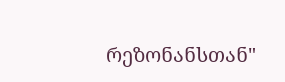რეზონანსთან"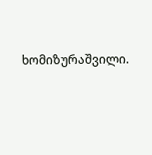ხომიზურაშვილი.